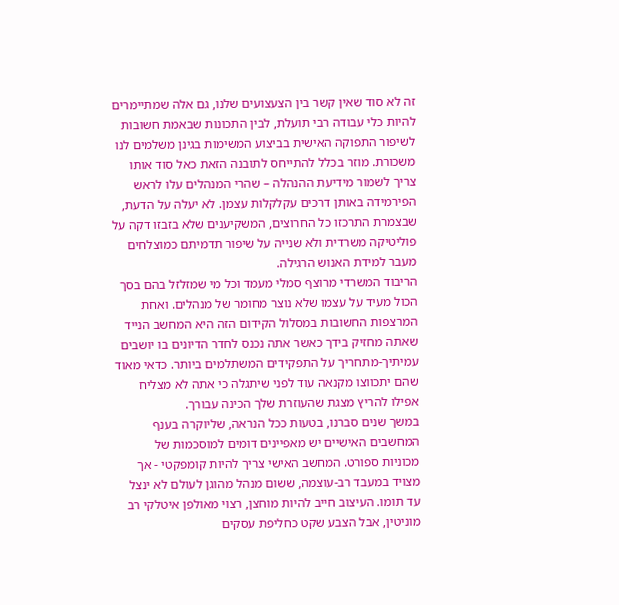זה לא סוד שאין קשר בין הצעצועים שלנו, גם אלה שמתיימרים להיות כלי עבודה רבי תועלת, לבין התכונות שבאמת חשובות לשיפור התפוקה האישית בביצוע המשימות בגינן משלמים לנו משכורת. מוזר בכלל להתייחס לתובנה הזאת כאל סוד אותו צריך לשמור מידיעת ההנהלה – שהרי המנהלים עלו לראש הפירמידה באותן דרכים עקלקלות עצמן. לא יעלה על הדעת, שבצמרת התרכזו כל החרוצים, המשקיענים שלא בזבזו דקה על פוליטיקה משרדית ולא שנייה על שיפור תדמיתם כמוצלחים מעבר למידת האנוש הרגילה.
הריבוד המשרדי מרוצף סמלי מעמד וכל מי שמזלזל בהם בסך הכול מעיד על עצמו שלא נוצר מחומר של מנהלים. ואחת המרצפות החשובות במסלול הקידום הזה היא המחשב הנייד שאתה מחזיק בידך כאשר אתה נכנס לחדר הדיונים בו יושבים עמיתיך-מתחריך על התפקידים המשתלמים ביותר. כדאי מאוד שהם יתכווצו מקנאה עוד לפני שיתגלה כי אתה לא מצליח אפילו להריץ מצגת שהעוזרת שלך הכינה עבורך.
במשך שנים סברנו, בטעות ככל הנראה, שליוקרה בענף המחשבים האישיים יש מאפיינים דומים למוסכמות של מכוניות ספורט. המחשב האישי צריך להיות קומפקטי - אך מצויד במעבד רב-עוצמה, ששום מנהל מהוגן לעולם לא ינצל עד תומו. העיצוב חייב להיות מוחצן, רצוי מאולפן איטלקי רב מוניטין, אבל הצבע שקט כחליפת עסקים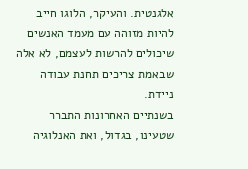אלגנטית. והעיקר, הלוגו חייב להיות מזוהה עם מעמד האנשים שיכולים להרשות לעצמם, לא אלה שבאמת צריכים תחנת עבודה ניידת.
בשנתיים האחרונות התברר שטעינו, בגדול, ואת האנלוגיה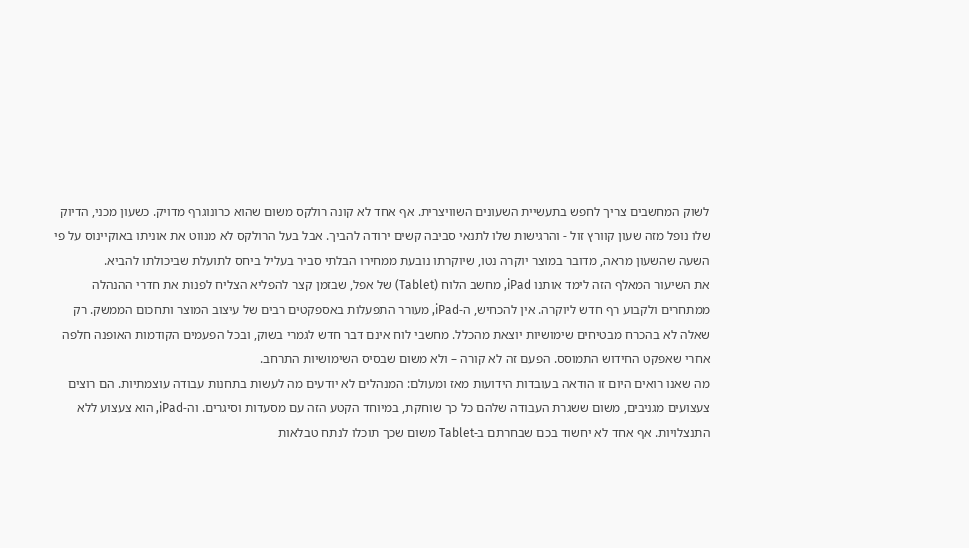לשוק המחשבים צריך לחפש בתעשיית השעונים השוויצרית. אף אחד לא קונה רולקס משום שהוא כרונוגרף מדויק. כשעון מכני, הדיוק שלו נופל מזה שעון קוורץ זול - והרגישות שלו לתנאי סביבה קשים ירודה להביך. אבל בעל הרולקס לא מנווט את אוניתו באוקיינוס על פי השעה שהשעון מראה, מדובר במוצר יוקרה נטו, שיוקרתו נובעת ממחירו הבלתי סביר בעליל ביחס לתועלת שביכולתו להביא.
את השיעור המאלף הזה לימד אותנו iPad, מחשב הלוח (Tablet) של אפל, שבזמן קצר להפליא הצליח לפנות את חדרי ההנהלה ממתחרים ולקבוע רף חדש ליוקרה. אין להכחיש, ה-iPad, מעורר התפעלות באספקטים רבים של עיצוב המוצר ותחכום הממשק. רק שאלה לא בהכרח מבטיחים שימושיות יוצאת מהכלל. מחשבי לוח אינם דבר חדש לגמרי בשוק, ובכל הפעמים הקודמות האופנה חלפה אחרי שאפקט החידוש התמוסס. הפעם זה לא קורה – ולא משום שבסיס השימושיות התרחב.
מה שאנו רואים היום זו הודאה בעובדות הידועות מאז ומעולם: המנהלים לא יודעים מה לעשות בתחנות עבודה עוצמתיות. הם רוצים צעצועים מגניבים, משום ששגרת העבודה שלהם כל כך שוחקת, במיוחד הקטע הזה עם מסעדות וסיגרים. וה-iPad, הוא צעצוע ללא התנצלויות. אף אחד לא יחשוד בכם שבחרתם ב-Tablet משום שכך תוכלו לנתח טבלאות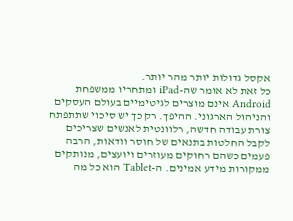אקסל גדולות יותר מהר יותר.
כל זאת לא אומר שה-iPad ומתחריו ממשפחת Android אינם מוצרים לגיטימיים בעולם העסקים והניהול הארגוני. ההיפך. רק כך יש סיכוי שתתפתח צורת עבודה חדשה, רלוונטית לאנשים שצריכים לקבל החלטות בתנאים של חוסר וודאות, הרבה פעמים כשהם רחוקים מעוזרים ויועצים, מנותקים ממקורות מידע אמינים. ה-Tablet הוא כל מה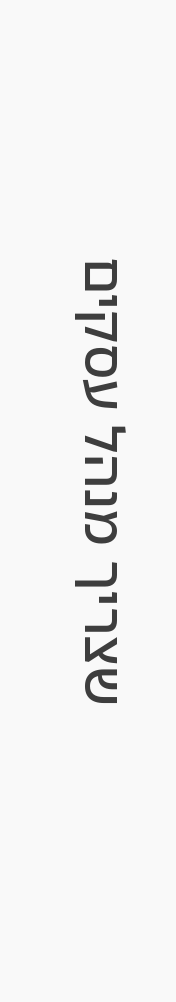שצריך מנהל עסקים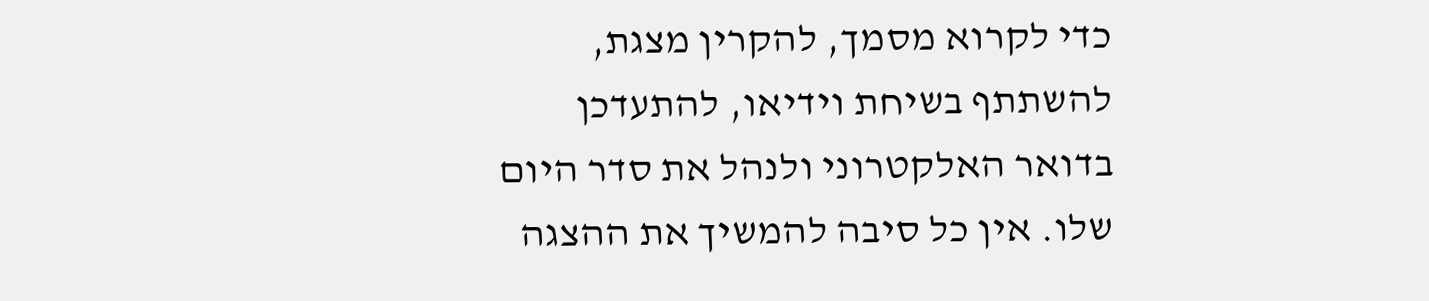כדי לקרוא מסמך, להקרין מצגת, להשתתף בשיחת וידיאו, להתעדכן בדואר האלקטרוני ולנהל את סדר היום שלו. אין כל סיבה להמשיך את ההצגה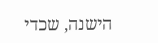הישנה, שכדי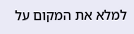למלא את המקום על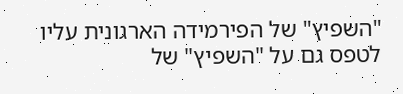"השפיץ" של הפירמידה הארגונית עליו לטפס גם על "השפיץ" של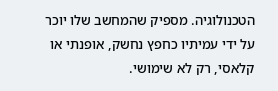הטכנולוגיה. מספיק שהמחשב שלו יוכר על ידי עמיתיו כחפץ נחשק, אופנתי או קלאסי, רק לא שימושי.